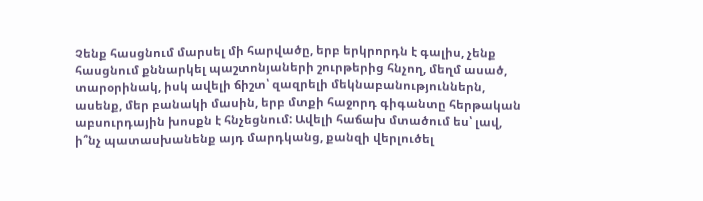Չենք հասցնում մարսել մի հարվածը, երբ երկրորդն է գալիս, չենք հասցնում քննարկել պաշտոնյաների շուրթերից հնչող, մեղմ ասած, տարօրինակ, իսկ ավելի ճիշտ՝ զազրելի մեկնաբանություններն, ասենք, մեր բանակի մասին, երբ մտքի հաջորդ գիգանտը հերթական աբսուրդային խոսքն է հնչեցնում: Ավելի հաճախ մտածում ես՝ լավ, ի՞նչ պատասխանենք այդ մարդկանց, քանզի վերլուծել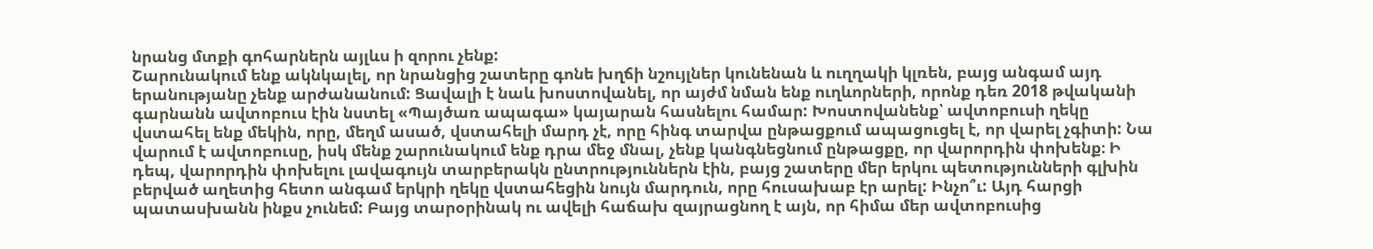նրանց մտքի գոհարներն այլևս ի զորու չենք:
Շարունակում ենք ակնկալել, որ նրանցից շատերը գոնե խղճի նշույլներ կունենան և ուղղակի կլռեն, բայց անգամ այդ երանությանը չենք արժանանում: Ցավալի է նաև խոստովանել, որ այժմ նման ենք ուղևորների, որոնք դեռ 2018 թվականի գարնանն ավտոբուս էին նստել «Պայծառ ապագա» կայարան հասնելու համար: Խոստովանենք՝ ավտոբուսի ղեկը վստահել ենք մեկին, որը, մեղմ ասած, վստահելի մարդ չէ, որը հինգ տարվա ընթացքում ապացուցել է, որ վարել չգիտի: Նա վարում է ավտոբուսը, իսկ մենք շարունակում ենք դրա մեջ մնալ, չենք կանգնեցնում ընթացքը, որ վարորդին փոխենք։ Ի դեպ, վարորդին փոխելու լավագույն տարբերակն ընտրություններն էին, բայց շատերը մեր երկու պետությունների գլխին բերված աղետից հետո անգամ երկրի ղեկը վստահեցին նույն մարդուն, որը հուսախաբ էր արել: Ինչո՞ւ: Այդ հարցի պատասխանն ինքս չունեմ: Բայց տարօրինակ ու ավելի հաճախ զայրացնող է այն, որ հիմա մեր ավտոբուսից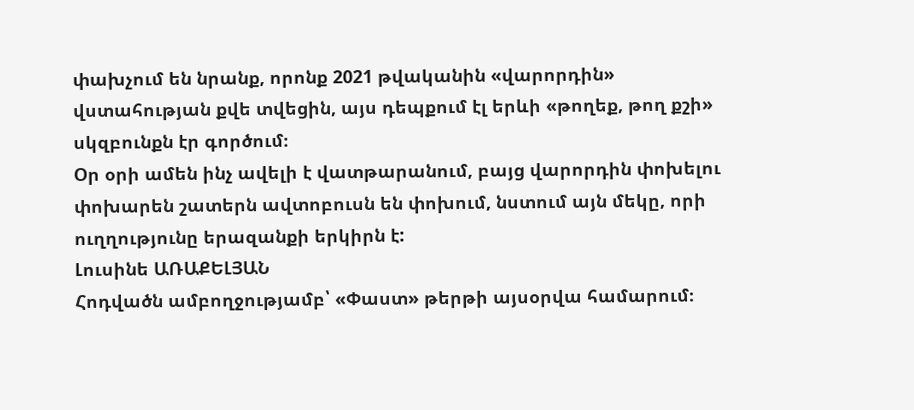փախչում են նրանք, որոնք 2021 թվականին «վարորդին» վստահության քվե տվեցին, այս դեպքում էլ երևի «թողեք, թող քշի» սկզբունքն էր գործում։
Օր օրի ամեն ինչ ավելի է վատթարանում, բայց վարորդին փոխելու փոխարեն շատերն ավտոբուսն են փոխում, նստում այն մեկը, որի ուղղությունը երազանքի երկիրն է:
Լուսինե ԱՌԱՔԵԼՅԱՆ
Հոդվածն ամբողջությամբ՝ «Փաստ» թերթի այսօրվա համարում։